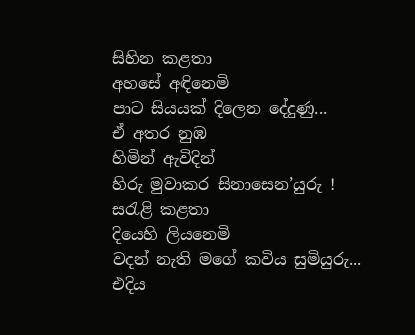සිහින කළතා
අහසේ අඳිනෙමි
පාට සියයක් දිලෙන දේදුණු...
ඒ අතර නුඹ
හිමින් ඇවිදින්
හිරු මුවාකර සිනාසෙන’යුරු !
සරැළි කළතා
දියෙහි ලියනෙමි
වදන් නැති මගේ කවිය සුමියුරු...
එදිය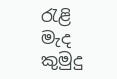රැළි මැද
කුමුදු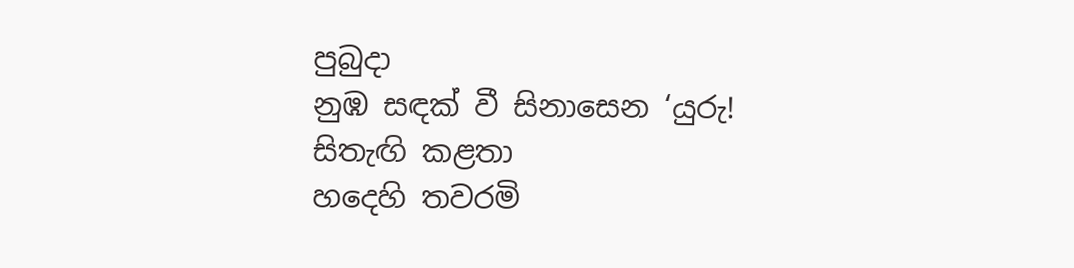පුබුදා
නුඹ සඳක් වී සිනාසෙන ‘යුරු!
සිතැඟි කළතා
හදෙහි තවරමි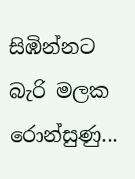සිඹින්නට බැරි මලක රොන්සුණු...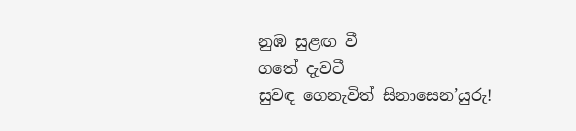නුඹ සුළඟ වී
ගතේ දැවටී
සුවඳ ගෙනැවිත් සිනාසෙන’යුරු!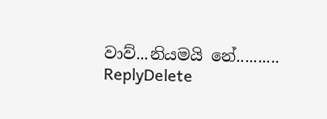වාව්...නියමයි නේ..........
ReplyDelete